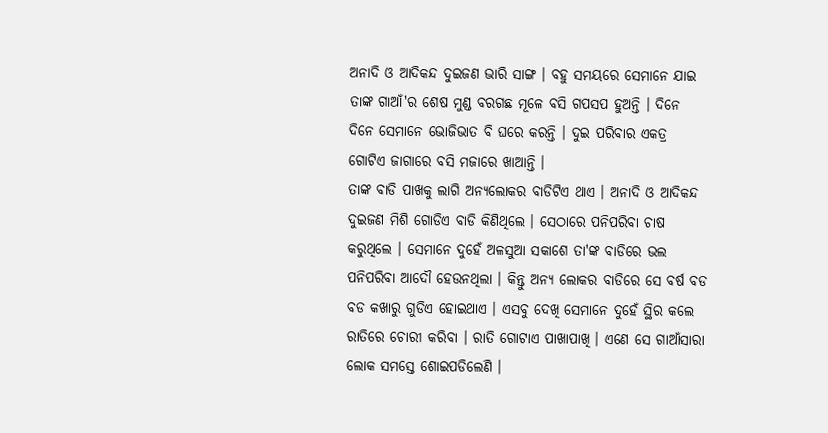ଅନାଦି ଓ ଆଦିକନ୍ଦ ଦୁଇଜଣ ଭାରି ସାଙ୍ଗ । ବହୁ ସମୟରେ ସେମାନେ ଯାଇ ତାଙ୍କ ଗାଆଁ'ର ଶେଷ ମୁଣ୍ଡ ବରଗଛ ମୂଳେ ବସି ଗପସପ ହୁଅନ୍ତି । ଦିନେ ଦିନେ ସେମାନେ ଭୋଜିଭାତ ବି ଘରେ କରନ୍ତି । ଦୁଇ ପରିବାର ଏକତ୍ର ଗୋଟିଏ ଜାଗାରେ ବସି ମଜାରେ ଖାଆନ୍ତି ।
ତାଙ୍କ ବାଡି ପାଖକୁ ଲାଗି ଅନ୍ୟଲୋକର ବାଡିଟିଏ ଥାଏ । ଅନାଦି ଓ ଆଦିକନ୍ଦ ଦୁଇଜଣ ମିଶି ଗୋଡିଏ ବାଡି କିଣିଥିଲେ । ସେଠାରେ ପନିପରିବା ଚାଷ କରୁଥିଲେ । ସେମାନେ ଦୁହେଁ ଅଳସୁଆ ସକାଶେ ତା'ଙ୍କ ବାଡିରେ ଭଲ ପନିପରିବା ଆଦୌ ହେଉନଥିଲା । କିନ୍ତୁ ଅନ୍ୟ ଲୋକର ବାଡିରେ ସେ ବର୍ଷ ବଡ ବଡ କଖାରୁ ଗୁଡିଏ ହୋଇଥାଏ । ଏସବୁ ଦେଖି ସେମାନେ ଦୁହେଁ ସ୍ଥିର କଲେ ରାତିରେ ଚୋରୀ କରିବା । ରାତି ଗୋଟାଏ ପାଖାପାଖି । ଏଣେ ସେ ଗାଆଁସାରା ଲୋକ ସମସ୍ତେ ଶୋଇପଡିଲେଣି ।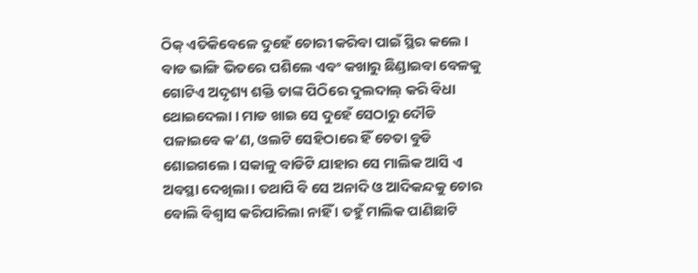ଠିକ୍ ଏତିକିବେଳେ ଦୁହେଁ ଚୋରୀ କରିବା ପାଇଁ ସ୍ଥିର କଲେ । ବାଡ ଭାଙ୍ଗି ଭିତରେ ପଶିଲେ ଏବଂ କଖାରୁ ଛିଣ୍ଡାଇବା ବେଳକୁ ଗୋଟିଏ ଅଦୃଶ୍ୟ ଶକ୍ତି ତାଙ୍କ ପିଠିରେ ଦୁଲଦାଲ୍ କରି ବିଧା ଥୋଇଦେଲା । ମାଡ ଖାଇ ସେ ଦୁହେଁ ସେଠାରୁ ଦୌଡି ପଳାଇବେ କ’ଣ, ଓଲଟି ସେହିଠାରେ ହିଁ ଚେତା ବୁଡି ଶୋଇଗଲେ । ସକାଳୁ ବାଡିଟି ଯାହାର ସେ ମାଲିକ ଆସି ଏ ଅବସ୍ଥା ଦେଖିଲା । ତଥାପି ବି ସେ ଅନାଦି ଓ ଆଦିକନ୍ଦକୁ ଚୋର ବୋଲି ବିଶ୍ୱାସ କରିପାରିଲା ନାହିଁ । ତହୁଁ ମାଲିକ ପାଣିଛାଟି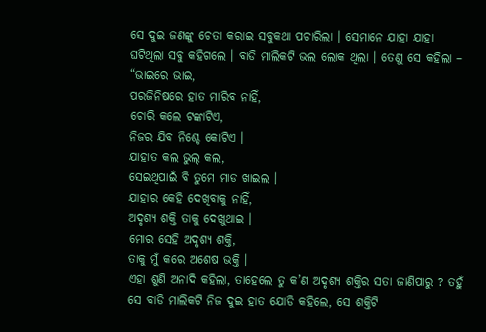ସେ ଦୁଇ ଜଣଙ୍କୁ ଚେତା କରାଇ ସବୁକଥା ପଚାରିଲା । ସେମାନେ ଯାହା ଯାହା ଘଟିଥିଲା ସବୁ କହିଗଲେ । ବାଡି ମାଲିକଟି ଭଲ ଲୋକ ଥିଲା । ତେଣୁ ସେ କହିଲା –
“ଭାଇରେ ଭାଇ,
ପରଜିନିଷରେ ହାତ ମାରିବ ନାହିଁ,
ଚୋରି କଲେ ଟଙ୍କାଟିଏ,
ନିଜର ଯିବ ନିଶ୍ଚେ କୋଟିଏ ।
ଯାହାତ କଲ ଭୁଲ୍ କଲ,
ସେଇଥିପାଇଁ ବି ତୁମେ ମାଡ ଖାଇଲ ।
ଯାହାର କେହି ଦେଖିବାକୁ ନାହିଁ,
ଅଦୃଶ୍ୟ ଶକ୍ତି ତାକୁ ଦେଖୁଥାଇ ।
ମୋର ସେହି ଅଦୃଶ୍ୟ ଶକ୍ତି,
ତାକୁ ମୁଁ କରେ ଅଶେଷ ଭକ୍ତି ।
ଏହା ଶୁଣି ଅନାଦି କହିଲା, ତାହେଲେ ତୁ କ’ଣ ଅଦୃଶ୍ୟ ଶକ୍ତିର ସତା ଜାଣିପାରୁ ? ତହୁଁ ସେ ବାଡି ମାଲିକଟି ନିଜ ଦୁଇ ହାତ ଯୋଡି କହିଲେ, ସେ ଶକ୍ତିଟି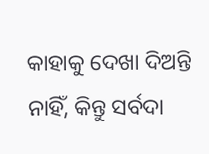କାହାକୁ ଦେଖା ଦିଅନ୍ତି ନାହିଁ, କିନ୍ତୁ ସର୍ବଦା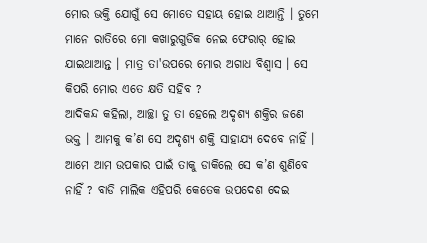ମୋର ଭକ୍ତି ଯୋଗୁଁ ସେ ମୋତେ ସହାୟ ହୋଇ ଥାଆନ୍ତି । ତୁମେ ମାନେ ରାତିରେ ମୋ କଖାରୁଗୁଡିକ ନେଇ ଫେରାର୍ ହୋଇ ଯାଇଥାଆନ୍ତ । ମାତ୍ର ତା'ଉପରେ ମୋର ଅଗାଧ ବିଶ୍ୱାସ । ସେ କିପରି ମୋର ଏତେ କ୍ଷତି ସହିବ ?
ଆଦିକନ୍ଦ କହିଲା, ଆଚ୍ଛା ତୁ ତା ହେଲେ ଅଦୃଶ୍ୟ ଶକ୍ତିର ଜଣେ ଭକ୍ତ । ଆମକୁ କ’ଣ ସେ ଅଦୃଶ୍ୟ ଶକ୍ତି ସାହାଯ୍ୟ ଦେବେ ନାହିଁ । ଆମେ ଆମ ଉପକାର ପାଇଁ ତାକୁ ଡାକିଲେ ସେ କ’ଣ ଶୁଣିବେ ନାହିଁ ? ବାଡି ମାଲିକ ଏହିପରି କେତେକ ଉପଦେଶ ଦେଇ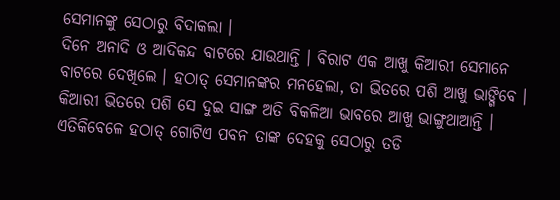ସେମାନଙ୍କୁ ସେଠାରୁ ବିଦାକଲା ।
ଦିନେ ଅନାଦି ଓ ଆଦିକନ୍ଦ ବାଟରେ ଯାଉଥାନ୍ତି । ବିରାଟ ଏକ ଆଖୁ କିଆରୀ ସେମାନେ ବାଟରେ ଦେଖିଲେ । ହଠାତ୍ ସେମାନଙ୍କର ମନହେଲା, ତା ଭିତରେ ପଶି ଆଖୁ ଭାଙ୍ଗିବେ । କିଆରୀ ଭିତରେ ପଶି ସେ ଦୁଇ ସାଙ୍ଗ ଅତି ବିକଳିଆ ଭାବରେ ଆଖୁ ଭାଙ୍ଗୁଥାଆନ୍ତି । ଏତିକିବେଳେ ହଠାତ୍ ଗୋଟିଏ ପବନ ତାଙ୍କ ଦେହକୁ ସେଠାରୁ ତଡି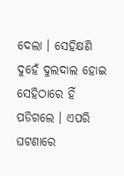ଦେଲା । ସେହିକ୍ଷଣି ଦୁହେଁ ଦୁଲଦାଲ ହୋଇ ସେହିଠାରେ ହିଁ ପଡିଗଲେ । ଏପରି ଘଟଣାରେ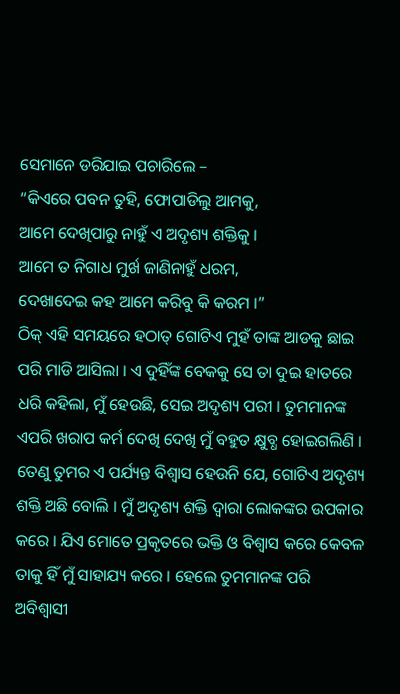ସେମାନେ ଡରିଯାଇ ପଚାରିଲେ –
“କିଏରେ ପବନ ତୁହି, ଫୋପାଡିଲୁ ଆମକୁ,
ଆମେ ଦେଖିପାରୁ ନାହୁଁ ଏ ଅଦୃଶ୍ୟ ଶକ୍ତିକୁ ।
ଆମେ ତ ନିଗାଧ ମୁର୍ଖ ଜାଣିନାହୁଁ ଧରମ,
ଦେଖାଦେଇ କହ ଆମେ କରିବୁ କି କରମ ।”
ଠିକ୍ ଏହି ସମୟରେ ହଠାତ୍ ଗୋଟିଏ ମୁହଁ ତାଙ୍କ ଆଡକୁ ଛାଇ ପରି ମାଡି ଆସିଲା । ଏ ଦୁହିଁଙ୍କ ବେକକୁ ସେ ତା ଦୁଇ ହାତରେ ଧରି କହିଲା, ମୁଁ ହେଉଛି, ସେଇ ଅଦୃଶ୍ୟ ପରୀ । ତୁମମାନଙ୍କ ଏପରି ଖରାପ କର୍ମ ଦେଖି ଦେଖି ମୁଁ ବହୁତ କ୍ଷୁବ୍ଧ ହୋଇଗଲିଣି । ତେଣୁ ତୁମର ଏ ପର୍ଯ୍ୟନ୍ତ ବିଶ୍ୱାସ ହେଉନି ଯେ, ଗୋଟିଏ ଅଦୃଶ୍ୟ ଶକ୍ତି ଅଛି ବୋଲି । ମୁଁ ଅଦୃଶ୍ୟ ଶକ୍ତି ଦ୍ୱାରା ଲୋକଙ୍କର ଉପକାର କରେ । ଯିଏ ମୋତେ ପ୍ରକୃତରେ ଭକ୍ତି ଓ ବିଶ୍ୱାସ କରେ କେବଳ ତାକୁ ହିଁ ମୁଁ ସାହାଯ୍ୟ କରେ । ହେଲେ ତୁମମାନଙ୍କ ପରି ଅବିଶ୍ୱାସୀ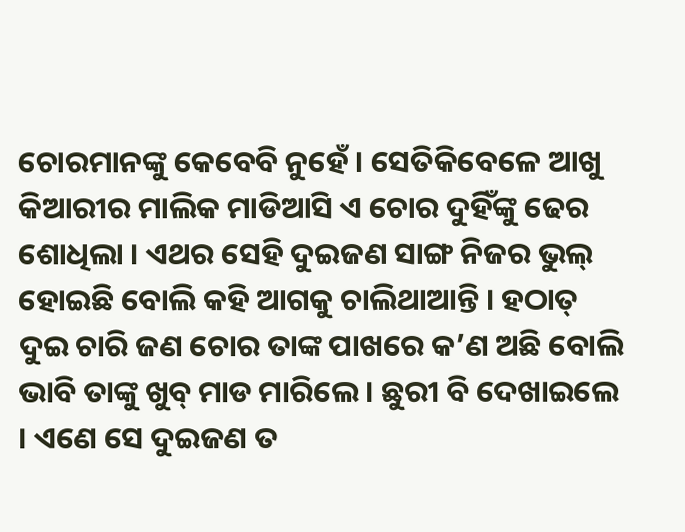ଚୋରମାନଙ୍କୁ କେବେବି ନୁହେଁ । ସେତିକିବେଳେ ଆଖୁ କିଆରୀର ମାଲିକ ମାଡିଆସି ଏ ଚୋର ଦୁହିଁଙ୍କୁ ଢେର ଶୋଧିଲା । ଏଥର ସେହି ଦୁଇଜଣ ସାଙ୍ଗ ନିଜର ଭୁଲ୍ ହୋଇଛି ବୋଲି କହି ଆଗକୁ ଚାଲିଥାଆନ୍ତି । ହଠାତ୍ ଦୁଇ ଚାରି ଜଣ ଚୋର ତାଙ୍କ ପାଖରେ କ’ଣ ଅଛି ବୋଲି ଭାବି ତାଙ୍କୁ ଖୁବ୍ ମାଡ ମାରିଲେ । ଛୁରୀ ବି ଦେଖାଇଲେ । ଏଣେ ସେ ଦୁଇଜଣ ତ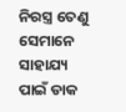ନିରସ୍ତ୍ର ତେଣୁ ସେମାନେ ସାହାଯ୍ୟ ପାଇଁ ଡାକ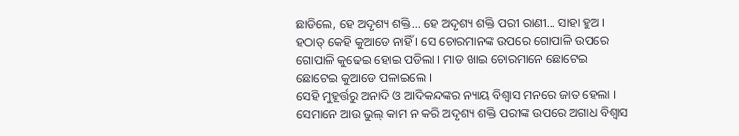ଛାଡିଲେ, ହେ ଅଦୃଶ୍ୟ ଶକ୍ତି... ହେ ଅଦୃଶ୍ୟ ଶକ୍ତି ପରୀ ରାଣୀ... ସାହା ହୁଅ । ହଠାତ୍ କେହି କୁଆଡେ ନାହିଁ । ସେ ଚୋରମାନଙ୍କ ଉପରେ ଗୋପାଳି ଉପରେ ଗୋପାଳି କୁଢେଇ ହୋଇ ପଡିଲା । ମାଡ ଖାଇ ଚୋରମାନେ ଛୋଟେଇ ଛୋଟେଇ କୁଆଡେ ପଳାଇଲେ ।
ସେହି ମୁହୂର୍ତ୍ତରୁ ଅନାଦି ଓ ଆଦିକନ୍ଦଙ୍କର ନ୍ୟାୟ ବିଶ୍ୱାସ ମନରେ ଜାତ ହେଲା । ସେମାନେ ଆଉ ଭୁଲ୍ କାମ ନ କରି ଅଦୃଶ୍ୟ ଶକ୍ତି ପରୀଙ୍କ ଉପରେ ଅଗାଧ ବିଶ୍ୱାସ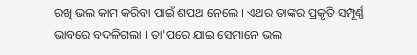ରଖି ଭଲ କାମ କରିବା ପାଇଁ ଶପଥ ନେଲେ । ଏଥର ତାଙ୍କର ପ୍ରକୃତି ସମ୍ପୂର୍ଣ୍ଣ ଭାବରେ ବଦଳିଗଲା । ତା'ପରେ ଯାଇ ସେମାନେ ଭଲ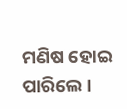ମଣିଷ ହୋଇ ପାରିଲେ ।